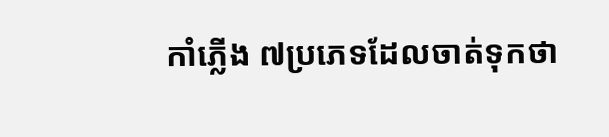កាំភ្លើង ៧ប្រភេទដែលចាត់ទុកថា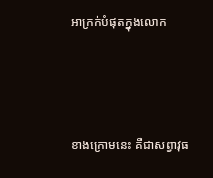អាក្រក់បំផុតក្នុងលោក



ខាងក្រោមនេះ គឺជាសព្វាវុធ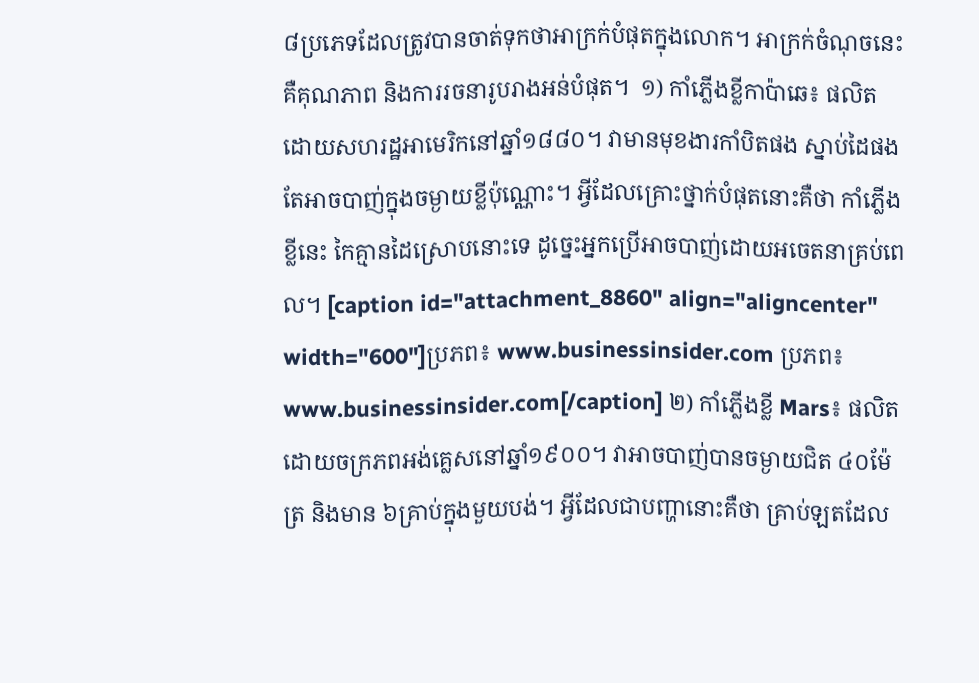៨ប្រភេទដែលត្រូវបានចាត់ទុកថាអាក្រក់បំផុតក្នុងលោក។ អាក្រក់ចំណុចនេះ គឺគុណភាព និងការរចនារូបរាងអន់បំផុត។  ១) កាំភ្លើងខ្លីកាប៉ាឆេ៖ ផលិតដោយសហរដ្ឋអាមេរិកនៅឆ្នាំ១៨៨០។ វាមានមុខងារកាំបិតផង ស្នាប់ដៃផង តែអាចបាញ់ក្នុងចម្ងាយខ្លីប៉ុណ្ណោះ។ អ្វីដែលគ្រោះថ្នាក់បំផុតនោះគឺថា កាំភ្លើងខ្លីនេះ កៃគ្មានដៃស្រោបនោះទេ ដូច្នេះអ្នកប្រើអាចបាញ់ដោយអចេតនាគ្រប់ពេល។ [caption id="attachment_8860" align="aligncenter" width="600"]ប្រភព៖ www.businessinsider.com ប្រភព៖ www.businessinsider.com[/caption] ២) កាំភ្លើងខ្លី Mars៖ ផលិតដោយចក្រភពអង់គ្លេសនៅឆ្នាំ១៩០០។ វាអាចបាញ់បានចម្ងាយជិត ៤០ម៉ែត្រ និងមាន ៦គ្រាប់ក្នុងមួយបង់។ អ្វីដែលជាបញ្ហានោះគឺថា គ្រាប់ឡតដែល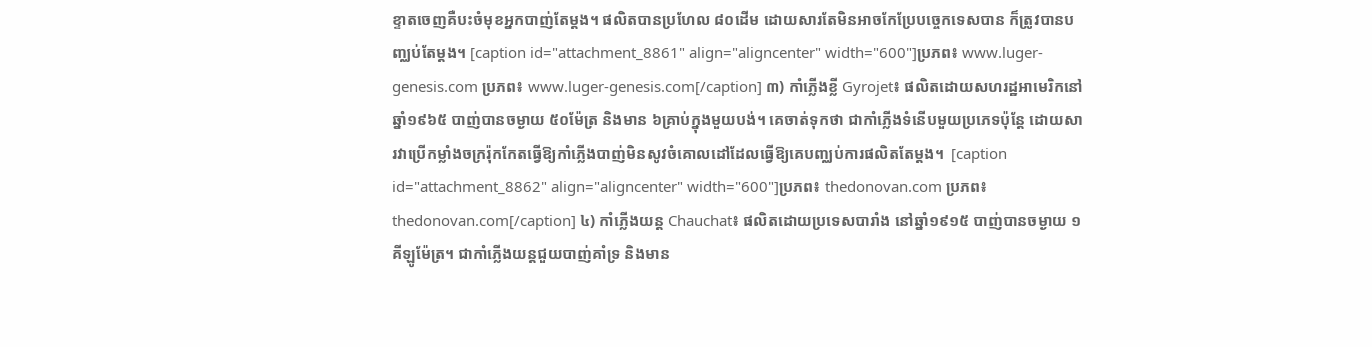ខ្ទាតចេញគឺបះចំមុខអ្នកបាញ់តែម្ដង។ ផលិតបានប្រហែល ៨០ដើម ដោយសារតែមិនអាចកែប្រែបច្ចេកទេសបាន ក៏ត្រូវបានបញ្ឈប់តែម្ដង។ [caption id="attachment_8861" align="aligncenter" width="600"]ប្រភព៖ www.luger-genesis.com ប្រភព៖ www.luger-genesis.com[/caption] ៣) កាំភ្លើងខ្លី Gyrojet៖ ផលិតដោយសហរដ្ឋអាមេរិកនៅឆ្នាំ១៩៦៥ បាញ់បានចម្ងាយ ៥០ម៉ែត្រ និងមាន ៦គ្រាប់ក្នុងមួយបង់។ គេចាត់ទុកថា ជាកាំភ្លើងទំនើបមួយប្រភេទប៉ុន្តែ ដោយសារវាប្រើកម្លាំងចក្ររ៉ុកកែតធ្វើឱ្យកាំភ្លើងបាញ់មិនសូវចំគោលដៅដែលធ្វើឱ្យគេបញ្ឈប់ការផលិតតែម្ដង។  [caption id="attachment_8862" align="aligncenter" width="600"]ប្រភព៖ thedonovan.com ប្រភព៖ thedonovan.com[/caption] ៤) កាំភ្លើងយន្ត Chauchat៖ ផលិតដោយប្រទេសបារាំង នៅឆ្នាំ១៩១៥ បាញ់បានចម្ងាយ ១គីឡូម៉ែត្រ។ ជាកាំភ្លើងយន្តជួយបាញ់គាំទ្រ និងមាន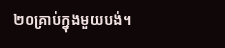២០គ្រាប់ក្នុងមួយបង់។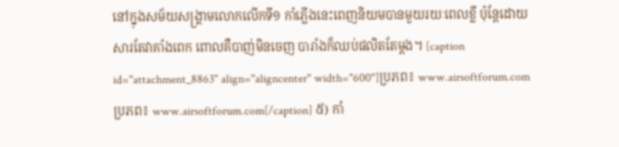នៅក្នុងសម័យសង្គ្រាមលោកលើកទី១ កាំភ្លើងនេះពេញនិយមបានមួយរយៈពេលខ្លី ប៉ុន្តែដោយសារតែវាគាំងពេក ពោលគឺបាញ់មិនចេញ បារាំងក៏ឈប់ផលិតតែម្ដង។ [caption id="attachment_8863" align="aligncenter" width="600"]ប្រភព៖ www.airsoftforum.com ប្រភព៖ www.airsoftforum.com[/caption] ៥) កាំ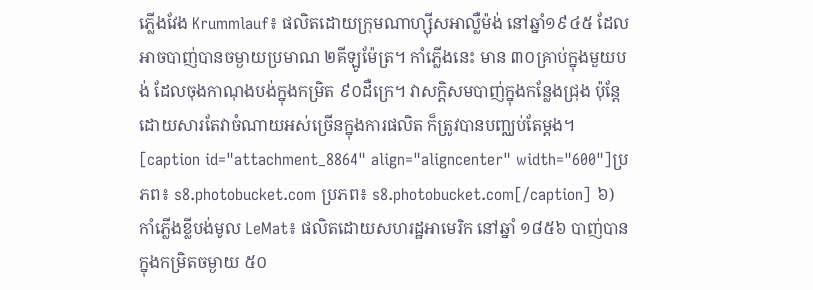ភ្លើងវែង Krummlauf៖ ផលិតដោយក្រុមណាហ្ស៊ីសអាល្លឺម៉ង់ នៅឆ្នាំ១៩៤៥ ដែលអាចបាញ់បានចម្ងាយប្រមាណ ២គីឡូម៉ែត្រ។ កាំភ្លើងនេះ មាន ៣០គ្រាប់ក្នុងមួយបង់ ដែលចុងកាណុងបង់ក្នុងកម្រិត ៩០ដឺក្រេ។ វាសក្ដិសមបាញ់ក្នុងកន្លែងជ្រុង ប៉ុន្តែដោយសារតែវាចំណាយអស់ច្រើនក្នុងការផលិត ក៏ត្រូវបានបញ្ឈប់តែម្ដង។ [caption id="attachment_8864" align="aligncenter" width="600"]ប្រភព៖ s8.photobucket.com ប្រភព៖ s8.photobucket.com[/caption] ៦) កាំភ្លើងខ្លីបង់មូល LeMat៖ ផលិតដោយសហរដ្ឋអាមេរិក នៅឆ្នាំ ១៨៥៦ បាញ់បានក្នុងកម្រិតចម្ងាយ ៥០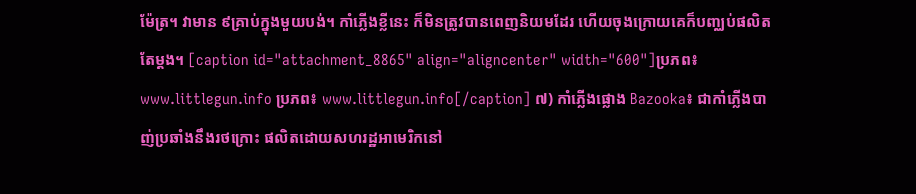ម៉ែត្រ។ វាមាន ៩គ្រាប់ក្នុងមួយបង់។ កាំភ្លើងខ្លីនេះ ក៏មិនត្រូវបានពេញនិយមដែរ ហើយចុងក្រោយគេក៏បញ្ឈប់ផលិតតែម្ដង។ [caption id="attachment_8865" align="aligncenter" width="600"]ប្រភព៖ www.littlegun.info ប្រភព៖ www.littlegun.info[/caption] ៧) កាំភ្លើងផ្លោង Bazooka៖ ជាកាំភ្លើងបាញ់ប្រឆាំងនឹងរថក្រោះ ផលិតដោយសហរដ្ឋអាមេរិកនៅ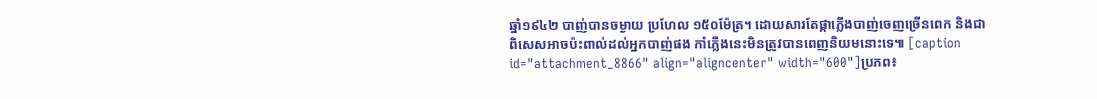ឆ្នាំ១៩៤២ បាញ់បានចម្ងាយ ប្រហែល ១៥០ម៉ែត្រ។ ដោយសារតែផ្កាភ្លើងបាញ់ចេញច្រើនពេក និងជាពិសេសអាចប៉ះពាល់ដល់អ្នកបាញ់ផង កាំភ្លើងនេះមិនត្រូវបានពេញនិយមនោះទេ៕ [caption id="attachment_8866" align="aligncenter" width="600"]ប្រភព៖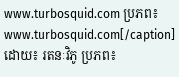www.turbosquid.com ប្រភព៖ www.turbosquid.com[/caption] ដោយ៖ រតនៈវិភូ ប្រភព៖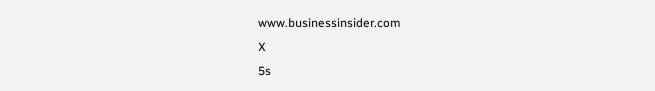www.businessinsider.com
X
5s